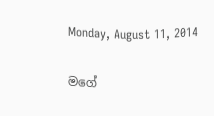Monday, August 11, 2014

මගේ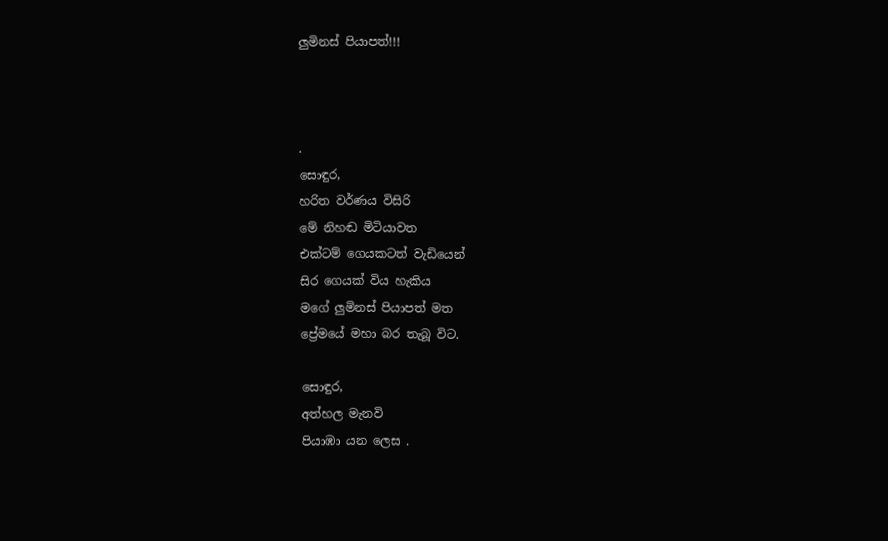ලුමිනස් පියාපත්!!!



.
සොඳුර,
හරිත වර්ණය විසිරි
මේ නිහඬ මිටියාවත
එක්ටම් ගෙයකටත් වැඩියෙන්
සිර ගෙයක් විය හැකිය
මගේ ලුමිනස් පියාපත් මත
ප්‍රේමයේ මහා බර තැබූ විට.

සොඳුර,
අත්හල මැනවි
පියාඹා යන ලෙස .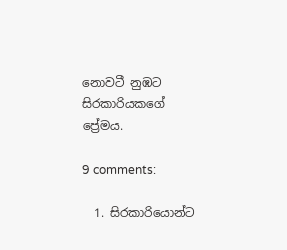නොවටී නුඹට
සිරකාරියකගේ ප්‍රේමය.

9 comments:

  1. සිරකාරියොන්ට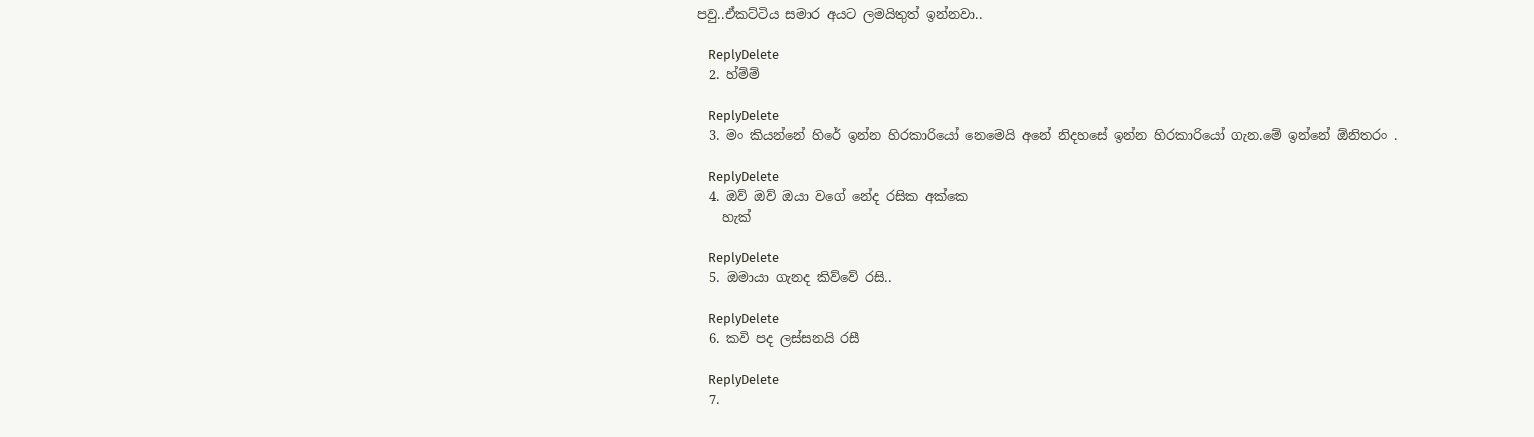පවු..ඒකට්ටිය සමාර අයට ලමයිතුත් ඉන්නවා..

    ReplyDelete
  2. හ්ම්ම්

    ReplyDelete
  3. මං කියන්නේ හිරේ ඉන්න හිරකාරියෝ නෙමෙයි අනේ නිදහසේ ඉන්න හිරකාරියෝ ගැන.මේ ඉන්නේ ඕනිතරං .

    ReplyDelete
  4. ඔව් ඔව් ඔයා වගේ නේද රසික අක්කෙ
    හැක්

    ReplyDelete
  5. ඔමායා ගැනද කිව්වේ රසි..

    ReplyDelete
  6. කවි පද ලස්සනයි රසී

    ReplyDelete
  7.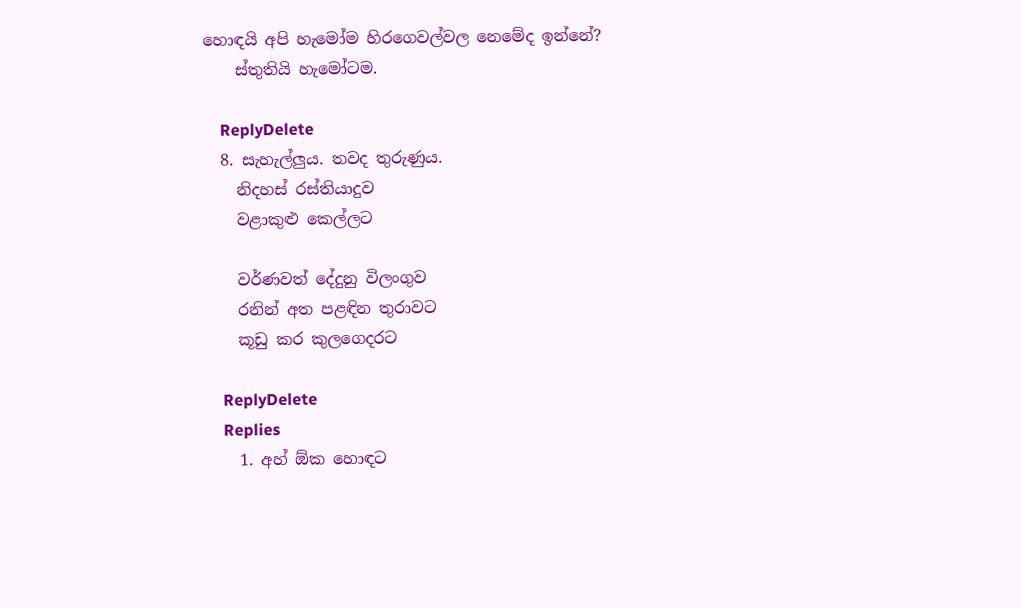හොඳයි අපි හැමෝම හිරගෙවල්වල නෙමේද ඉන්නේ?
    ස්තුතියි හැමෝටම.

    ReplyDelete
  8. සැහැල්ලුය. තවද තුරුණුය.
    නිදහස් රස්තියාදුව
    වළාකුළු කෙල්ලට

    වර්ණවත් දේදුනු විලංගුව
    රනින් අත පළඳින තුරාවට
    කූඩු කර කුලගෙදරට

    ReplyDelete
    Replies
    1. අහ් ඕක හොඳට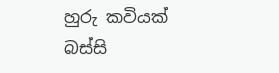හුරු කවියක් බස්සි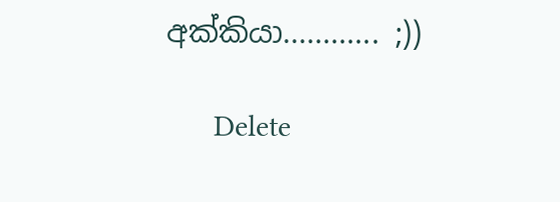අක්කියා............ ;))

      Delete